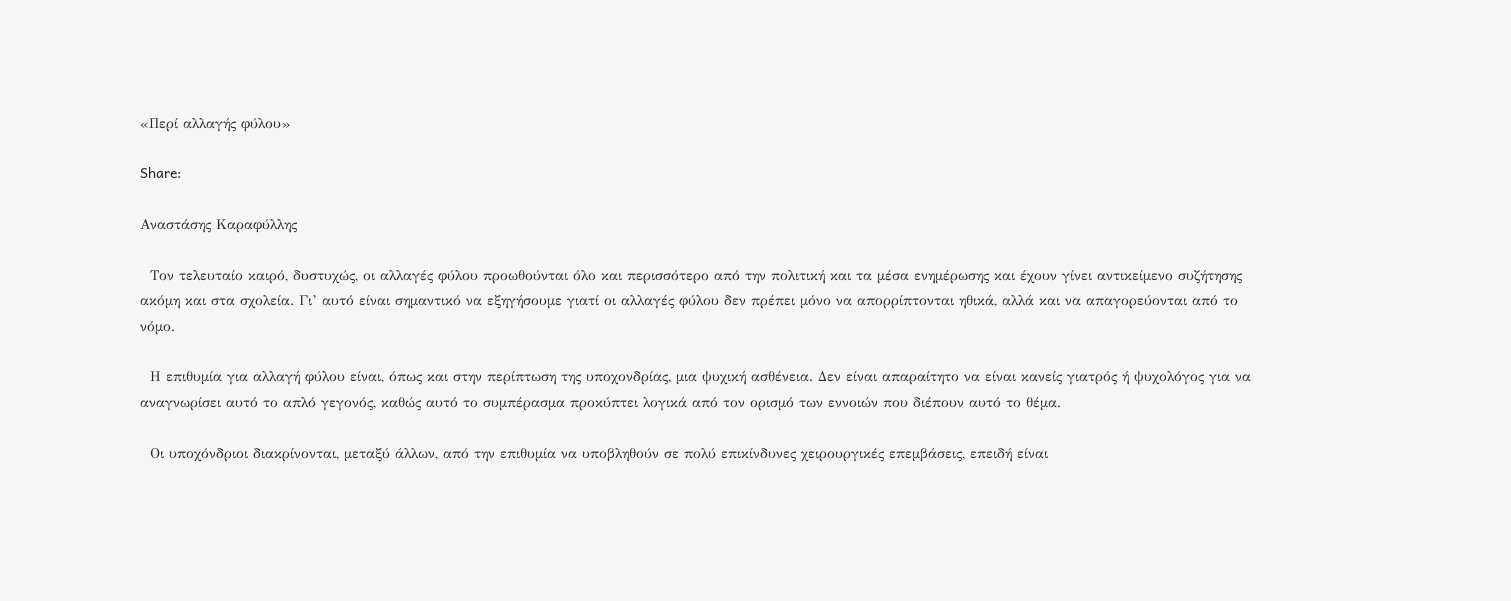«Περί αλλαγής φύλου»

Share:

Αναστάσης Καραφύλλης

  Τον τελευταίο καιρό, δυστυχώς, οι αλλαγές φύλου προωθούνται όλο και περισσότερο από την πολιτική και τα μέσα ενημέρωσης και έχουν γίνει αντικείμενο συζήτησης ακόμη και στα σχολεία. Γι’ αυτό είναι σημαντικό να εξηγήσουμε γιατί οι αλλαγές φύλου δεν πρέπει μόνο να απορρίπτονται ηθικά, αλλά και να απαγορεύονται από το νόμο.

  Η επιθυμία για αλλαγή φύλου είναι, όπως και στην περίπτωση της υποχονδρίας, μια ψυχική ασθένεια. Δεν είναι απαραίτητο να είναι κανείς γιατρός ή ψυχολόγος για να αναγνωρίσει αυτό το απλό γεγονός, καθώς αυτό το συμπέρασμα προκύπτει λογικά από τον ορισμό των εννοιών που διέπουν αυτό το θέμα.

  Οι υποχόνδριοι διακρίνονται, μεταξύ άλλων, από την επιθυμία να υποβληθούν σε πολύ επικίνδυνες χειρουργικές επεμβάσεις, επειδή είναι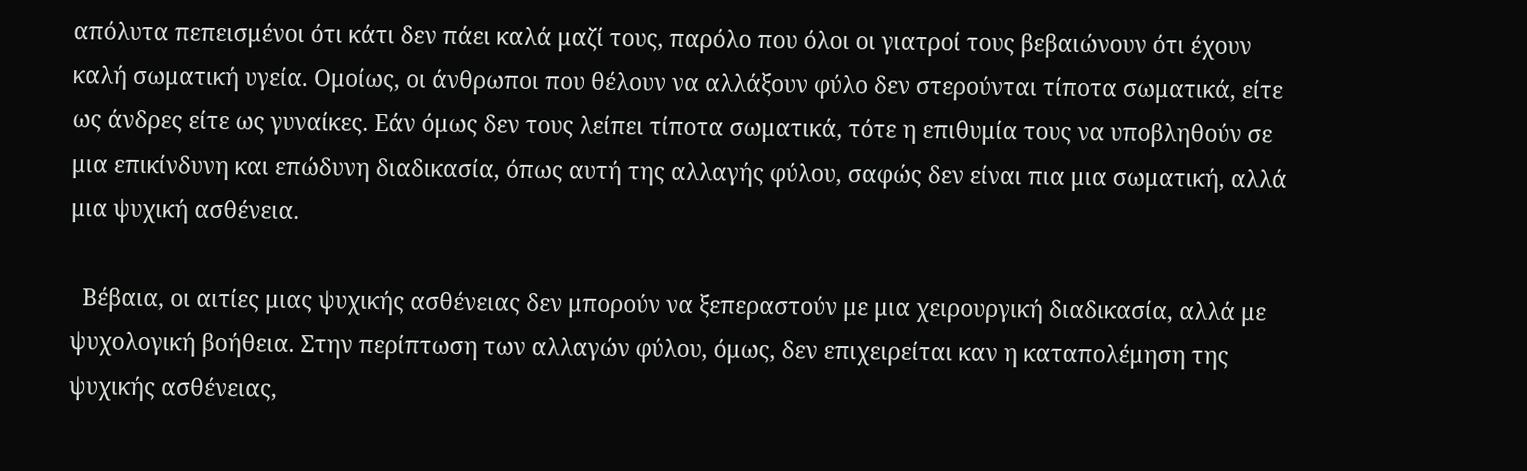απόλυτα πεπεισμένοι ότι κάτι δεν πάει καλά μαζί τους, παρόλο που όλοι οι γιατροί τους βεβαιώνουν ότι έχουν καλή σωματική υγεία. Ομοίως, οι άνθρωποι που θέλουν να αλλάξουν φύλο δεν στερούνται τίποτα σωματικά, είτε ως άνδρες είτε ως γυναίκες. Εάν όμως δεν τους λείπει τίποτα σωματικά, τότε η επιθυμία τους να υποβληθούν σε μια επικίνδυνη και επώδυνη διαδικασία, όπως αυτή της αλλαγής φύλου, σαφώς δεν είναι πια μια σωματική, αλλά μια ψυχική ασθένεια.

  Βέβαια, οι αιτίες μιας ψυχικής ασθένειας δεν μπορούν να ξεπεραστούν με μια χειρουργική διαδικασία, αλλά με ψυχολογική βοήθεια. Στην περίπτωση των αλλαγών φύλου, όμως, δεν επιχειρείται καν η καταπολέμηση της ψυχικής ασθένειας,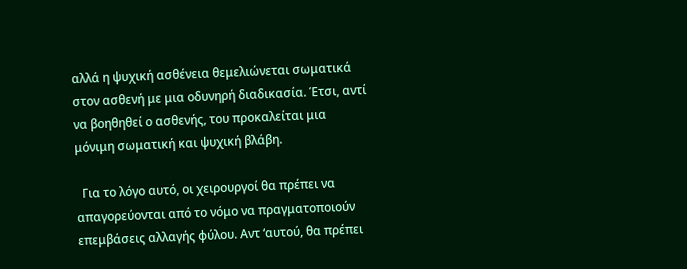αλλά η ψυχική ασθένεια θεμελιώνεται σωματικά στον ασθενή με μια οδυνηρή διαδικασία. Έτσι, αντί να βοηθηθεί ο ασθενής, του προκαλείται μια μόνιμη σωματική και ψυχική βλάβη.

  Για το λόγο αυτό, οι χειρουργοί θα πρέπει να απαγορεύονται από το νόμο να πραγματοποιούν επεμβάσεις αλλαγής φύλου. Αντ ‘αυτού, θα πρέπει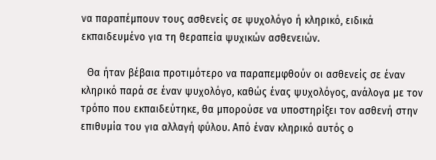να παραπέμπουν τους ασθενείς σε ψυχολόγο ή κληρικό, ειδικά εκπαιδευμένο για τη θεραπεία ψυχικών ασθενειών.

  Θα ήταν βέβαια προτιμότερο να παραπεμφθούν οι ασθενείς σε έναν κληρικό παρά σε έναν ψυχολόγο, καθώς ένας ψυχολόγος, ανάλογα με τον τρόπο που εκπαιδεύτηκε, θα μπορούσε να υποστηρίξει τον ασθενή στην επιθυμία του για αλλαγή φύλου. Από έναν κληρικό αυτός ο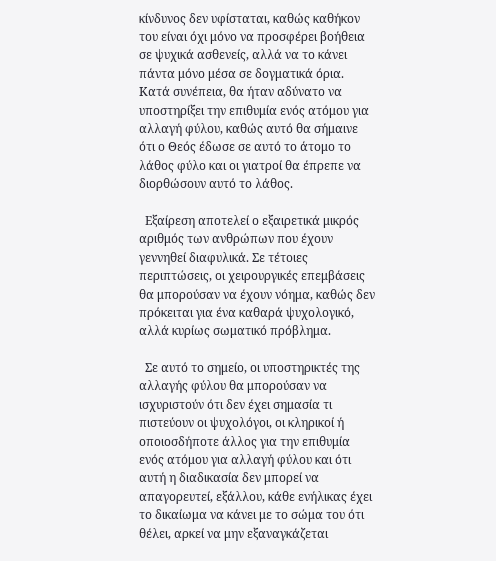κίνδυνος δεν υφίσταται, καθώς καθήκον του είναι όχι μόνο να προσφέρει βοήθεια σε ψυχικά ασθενείς, αλλά να το κάνει πάντα μόνο μέσα σε δογματικά όρια. Κατά συνέπεια, θα ήταν αδύνατο να υποστηρίξει την επιθυμία ενός ατόμου για αλλαγή φύλου, καθώς αυτό θα σήμαινε ότι ο Θεός έδωσε σε αυτό το άτομο το λάθος φύλο και οι γιατροί θα έπρεπε να διορθώσουν αυτό το λάθος.

  Εξαίρεση αποτελεί ο εξαιρετικά μικρός αριθμός των ανθρώπων που έχουν γεννηθεί διαφυλικά. Σε τέτοιες περιπτώσεις, οι χειρουργικές επεμβάσεις θα μπορούσαν να έχουν νόημα, καθώς δεν πρόκειται για ένα καθαρά ψυχολογικό, αλλά κυρίως σωματικό πρόβλημα.

  Σε αυτό το σημείο, οι υποστηρικτές της αλλαγής φύλου θα μπορούσαν να ισχυριστούν ότι δεν έχει σημασία τι πιστεύουν οι ψυχολόγοι, οι κληρικοί ή οποιοσδήποτε άλλος για την επιθυμία ενός ατόμου για αλλαγή φύλου και ότι αυτή η διαδικασία δεν μπορεί να απαγορευτεί, εξάλλου, κάθε ενήλικας έχει το δικαίωμα να κάνει με το σώμα του ότι θέλει, αρκεί να μην εξαναγκάζεται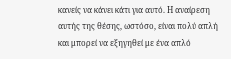κανείς να κάνει κάτι για αυτό. Η αναίρεση αυτής της θέσης, ωστόσο, είναι πολύ απλή και μπορεί να εξηγηθεί με ένα απλό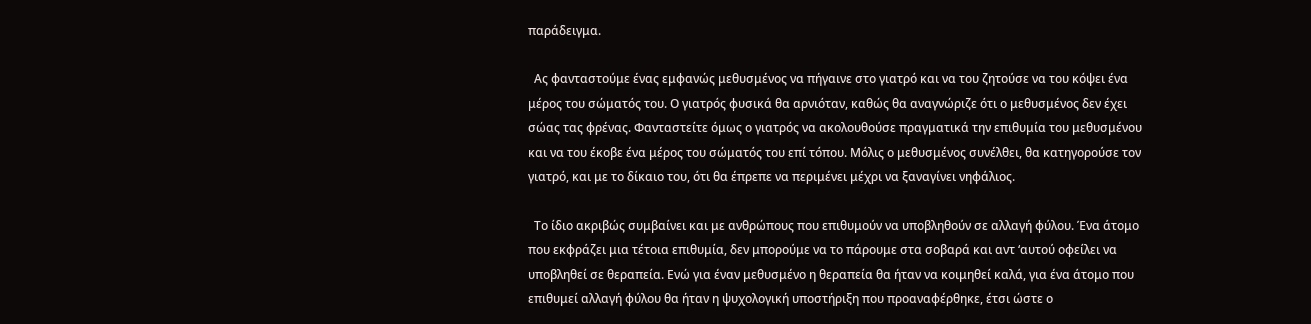παράδειγμα.

  Ας φανταστούμε ένας εμφανώς μεθυσμένος να πήγαινε στο γιατρό και να του ζητούσε να του κόψει ένα μέρος του σώματός του. Ο γιατρός φυσικά θα αρνιόταν, καθώς θα αναγνώριζε ότι ο μεθυσμένος δεν έχει σώας τας φρένας. Φανταστείτε όμως ο γιατρός να ακολουθούσε πραγματικά την επιθυμία του μεθυσμένου και να του έκοβε ένα μέρος του σώματός του επί τόπου. Μόλις ο μεθυσμένος συνέλθει, θα κατηγορούσε τον γιατρό, και με το δίκαιο του, ότι θα έπρεπε να περιμένει μέχρι να ξαναγίνει νηφάλιος.

  Το ίδιο ακριβώς συμβαίνει και με ανθρώπους που επιθυμούν να υποβληθούν σε αλλαγή φύλου. Ένα άτομο που εκφράζει μια τέτοια επιθυμία, δεν μπορούμε να το πάρουμε στα σοβαρά και αντ ‘αυτού οφείλει να υποβληθεί σε θεραπεία. Ενώ για έναν μεθυσμένο η θεραπεία θα ήταν να κοιμηθεί καλά, για ένα άτομο που επιθυμεί αλλαγή φύλου θα ήταν η ψυχολογική υποστήριξη που προαναφέρθηκε, έτσι ώστε ο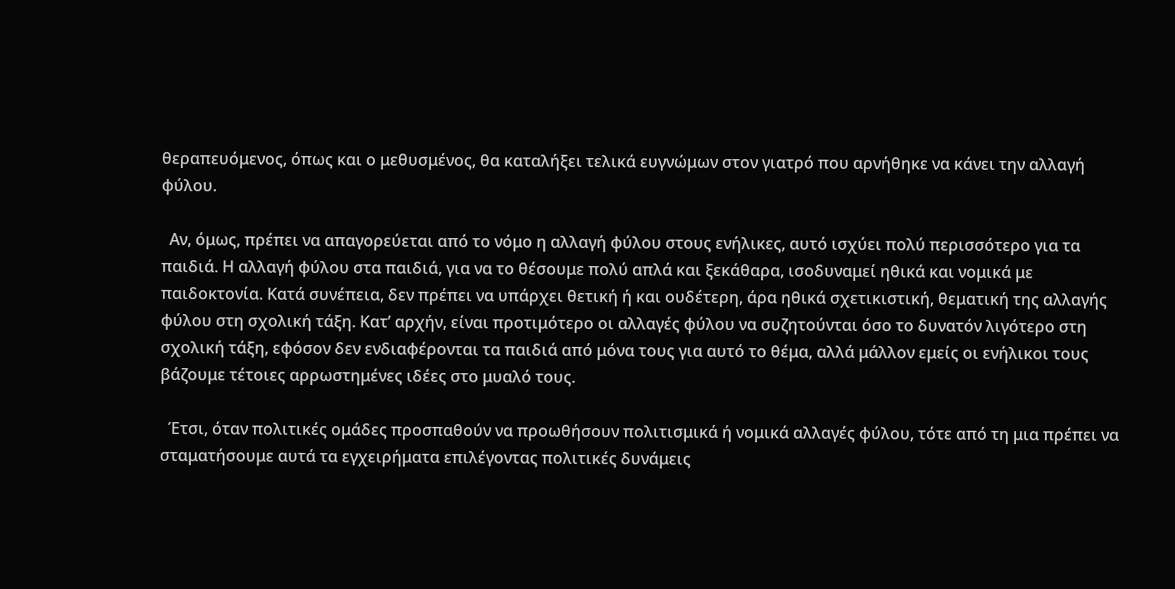θεραπευόμενος, όπως και ο μεθυσμένος, θα καταλήξει τελικά ευγνώμων στον γιατρό που αρνήθηκε να κάνει την αλλαγή φύλου.

  Αν, όμως, πρέπει να απαγορεύεται από το νόμο η αλλαγή φύλου στους ενήλικες, αυτό ισχύει πολύ περισσότερο για τα παιδιά. Η αλλαγή φύλου στα παιδιά, για να το θέσουμε πολύ απλά και ξεκάθαρα, ισοδυναμεί ηθικά και νομικά με παιδοκτονία. Κατά συνέπεια, δεν πρέπει να υπάρχει θετική ή και ουδέτερη, άρα ηθικά σχετικιστική, θεματική της αλλαγής φύλου στη σχολική τάξη. Κατ’ αρχήν, είναι προτιμότερο οι αλλαγές φύλου να συζητούνται όσο το δυνατόν λιγότερο στη σχολική τάξη, εφόσον δεν ενδιαφέρονται τα παιδιά από μόνα τους για αυτό το θέμα, αλλά μάλλον εμείς οι ενήλικοι τους βάζουμε τέτοιες αρρωστημένες ιδέες στο μυαλό τους.

  Έτσι, όταν πολιτικές ομάδες προσπαθούν να προωθήσουν πολιτισμικά ή νομικά αλλαγές φύλου, τότε από τη μια πρέπει να σταματήσουμε αυτά τα εγχειρήματα επιλέγοντας πολιτικές δυνάμεις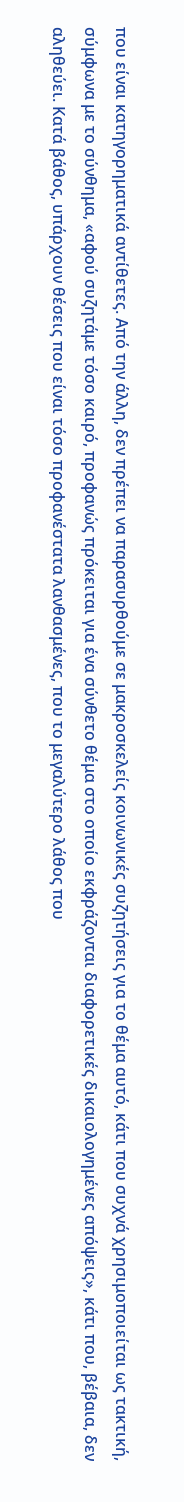που είναι κατηγορηματικά αντίθετες. Από την άλλη, δεν πρέπει να παρασυρθούμε σε μακροσκελείς κοινωνικές συζητήσεις για το θέμα αυτό, κάτι που συχνά χρησιμοποιείται ως τακτική, σύμφωνα με το σύνθημα, «αφού συζητάμε τόσο καιρό, προφανώς πρόκειται για ένα σύνθετο θέμα στο οποίο εκφράζονται διαφορετικές δικαιολογημένες απόψεις», κάτι που, βέβαια, δεν αληθεύει. Κατά βάθος, υπάρχουν θέσεις που είναι τόσο προφανέστατα λανθασμένες, που το μεγαλύτερο λάθος που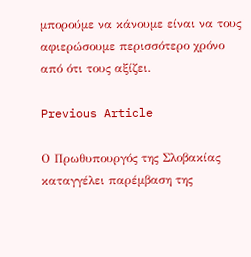μπορούμε να κάνουμε είναι να τους αφιερώσουμε περισσότερο χρόνο από ότι τους αξίζει.

Previous Article

Ο Πρωθυπουργός της Σλοβακίας καταγγέλει παρέμβαση της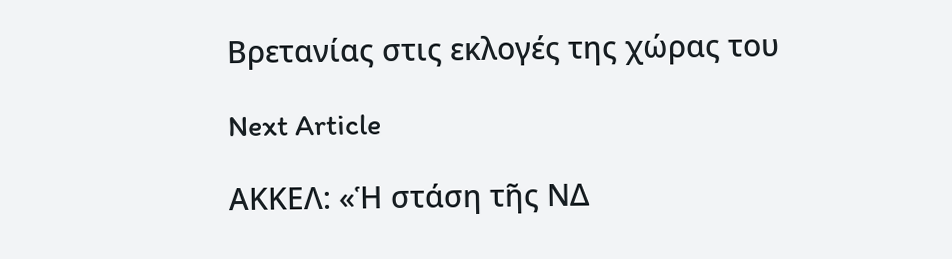Βρετανίας στις εκλογές της χώρας του

Next Article

ΑΚΚΕΛ: «Ἡ στάση τῆς ΝΔ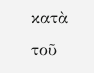κατὰ τοῦ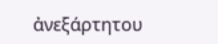ἀνεξάρτητου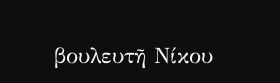βουλευτῆ Νίκου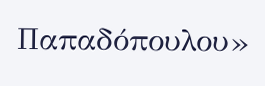Παπαδόπουλου»